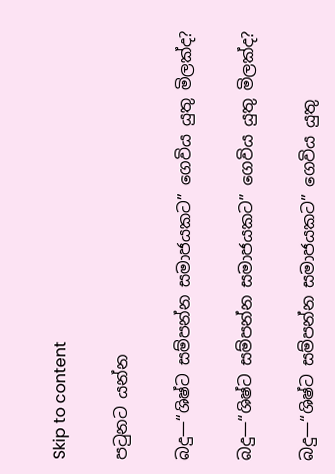Skip to content

පටුනට යන්න

බදු—“ශිෂ්ට සම්පන්න සමාජයකට” ගෙවිය යුතු මිලක්ද?

බදු—“ශිෂ්ට සම්පන්න සමාජයකට” ගෙවිය යුතු මිලක්ද?

බදු—“ශිෂ්ට සම්පන්න සමාජයකට” ගෙවිය යුතු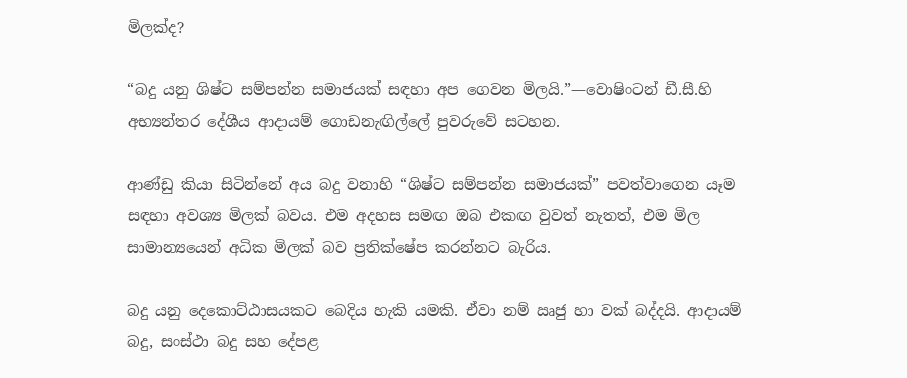මිලක්ද?

“බදු යනු ශිෂ්ට සම්පන්න සමාජයක් සඳහා අප ගෙවන මිලයි.”—වොෂිංටන් ඩී.සී.හි අභ්‍යන්තර දේශීය ආදායම් ගොඩනැඟිල්ලේ පුවරුවේ සටහන.

ආණ්ඩු කියා සිටින්නේ අය බදු වනාහි “ශිෂ්ට සම්පන්න සමාජයක්” පවත්වාගෙන යෑම සඳහා අවශ්‍ය මිලක් බවය. එම අදහස සමඟ ඔබ එකඟ වුවත් නැතත්, එම මිල සාමාන්‍යයෙන් අධික මිලක් බව ප්‍රතික්ෂේප කරන්නට බැරිය.

බදු යනු දෙකොට්ඨාසයකට බෙදිය හැකි යමකි. ඒවා නම් ඍජු හා වක් බද්දයි. ආදායම් බදු, සංස්ථා බදු සහ දේපළ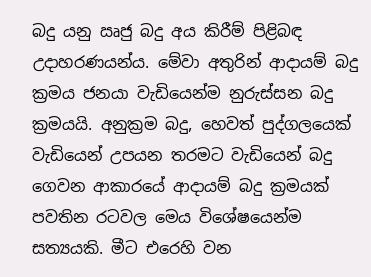බදු යනු ඍජු බදු අය කිරීම් පිළිබඳ උදාහරණයන්ය. මේවා අතුරින් ආදායම් බදු ක්‍රමය ජනයා වැඩියෙන්ම නුරුස්සන බදු ක්‍රමයයි. අනුක්‍රම බදු, හෙවත් පුද්ගලයෙක් වැඩියෙන් උපයන තරමට වැඩියෙන් බදු ගෙවන ආකාරයේ ආදායම් බදු ක්‍රමයක් පවතින රටවල මෙය විශේෂයෙන්ම සත්‍යයකි. මීට එරෙහි වන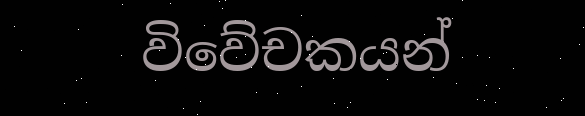විවේචකයන්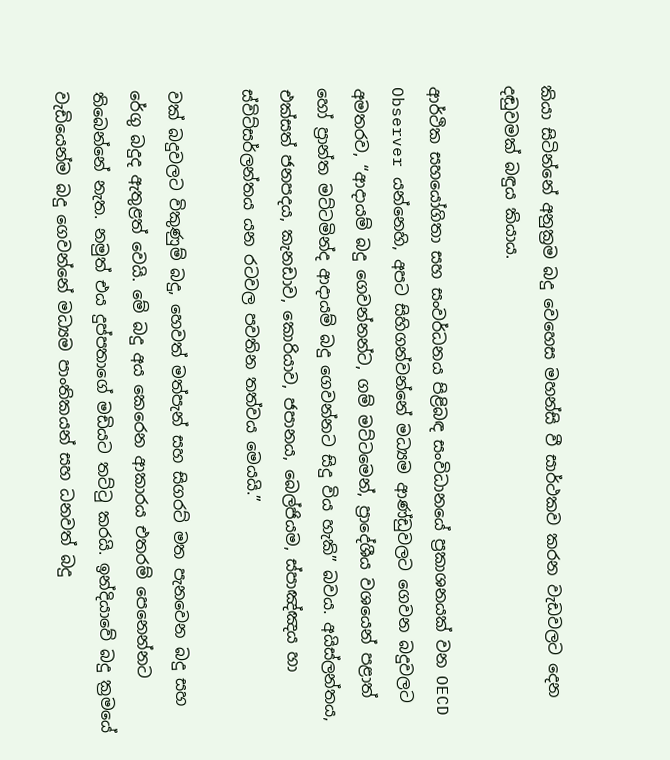කියා සිටින්නේ අනුක්‍රම බදු වෙහෙස මහන්සි වී සාර්ථකව කරන වැඩවලට දෙන දඬුවමක් බඳුය කියාය.

ආර්ථික සහයෝගිතා සහ සංවර්ධනය පිළිබඳ සංවිධානයේ ප්‍රකාශනයක් වන OECD Observer යන්නෙහි, අපට සිහිගන්වන්නේ මධ්‍යම ආණ්ඩුවලට ගෙවන බදුවලට අමතරව, “ආදායම් බදු ගෙවන්නන්ට, ගම් මට්ටමෙන්, ප්‍රාදේශීය වශයෙන් පළාත් හෝ ප්‍රාන්ත මට්ටමින්ද ආදායම් බදු ගෙවන්නට සිදු විය හැකි” බවය. අයිස්ලන්තය, එක්සත් ජනපදය, කැනඩාව, කොරියාව, ජපානය, බෙල්ජියම, ස්පාඤ්ඤය හා ස්විට්සර්ලන්තය යන රටවල පවතින තත්වය මෙයයි.”

වක් බදුවලට විකුණුම් බදු, හෙවත් මත්පැන් සහ සිගරට් මත පැනවෙන බදු සහ රේගු බදුද ඇතුළත් වෙයි. මේ බදු අය කෙරෙන ආකාරය එතරම් පෙනෙන්නට තිබෙන්නේ නැත. නමුත් එය දුප්පතාගේ මඩියට තට්ටු කරයි. ඉන්දියාවේ බදු ක්‍රමයේ වැඩියෙන්ම බදු ගෙවන්නේ මධ්‍යම පාංතිකයන් සහ ධනවත් බදු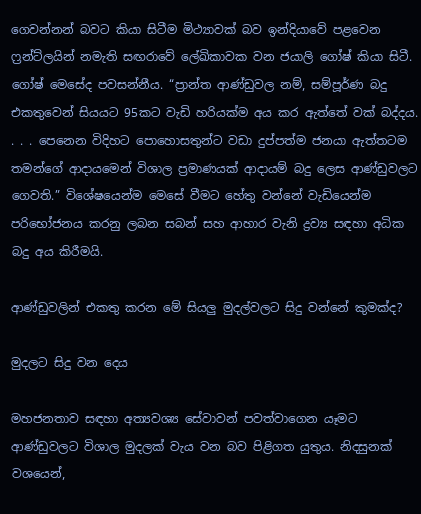ගෙවන්නන් බවට කියා සිටීම මිථ්‍යාවක් බව ඉන්දියාවේ පළවෙන ෆ්‍රන්ට්ලයින් නමැති සඟරාවේ ලේඛිකාවක වන ජයාලි ගෝෂ් කියා සිටී. ගෝෂ් මෙසේද පවසන්නීය. “ප්‍රාන්ත ආණ්ඩුවල නම්, සම්පූර්ණ බදු එකතුවෙන් සියයට 95කට වැඩි හරියක්ම අය කර ඇත්තේ වක් බද්දය. . . . පෙනෙන විදිහට පොහොසතුන්ට වඩා දුප්පත්ම ජනයා ඇත්තටම තමන්ගේ ආදායමෙන් විශාල ප්‍රමාණයක් ආදායම් බදු ලෙස ආණ්ඩුවලට ගෙවති.” විශේෂයෙන්ම මෙසේ වීමට හේතු වන්නේ වැඩියෙන්ම පරිභෝජනය කරනු ලබන සබන් සහ ආහාර වැනි ද්‍රව්‍ය සඳහා අධික බදු අය කිරීමයි.

ආණ්ඩුවලින් එකතු කරන මේ සියලු මුදල්වලට සිදු වන්නේ කුමක්ද?

මුදලට සිදු වන දෙය

මහජනතාව සඳහා අත්‍යවශ්‍ය සේවාවන් පවත්වාගෙන යෑමට ආණ්ඩුවලට විශාල මුදලක් වැය වන බව පිළිගත යුතුය. නිදසුනක් වශයෙන්,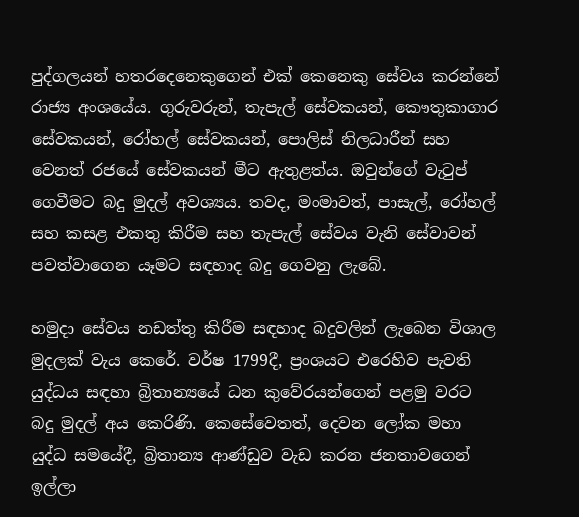පුද්ගලයන් හතරදෙනෙකුගෙන් එක් කෙනෙකු සේවය කරන්නේ රාජ්‍ය අංශයේය. ගුරුවරුන්, තැපැල් සේවකයන්, කෞතුකාගාර සේවකයන්, රෝහල් සේවකයන්, පොලිස් නිලධාරීන් සහ වෙනත් රජයේ සේවකයන් මීට ඇතුළත්ය. ඔවුන්ගේ වැටුප් ගෙවීමට බදු මුදල් අවශ්‍යය. තවද, මංමාවත්, පාසැල්, රෝහල් සහ කසළ එකතු කිරීම සහ තැපැල් සේවය වැනි සේවාවන් පවත්වාගෙන යෑමට සඳහාද බදු ගෙවනු ලැබේ.

හමුදා සේවය නඩත්තු කිරීම සඳහාද බදුවලින් ලැබෙන විශාල මුදලක් වැය කෙරේ. වර්ෂ 1799දී, ප්‍රංශයට එරෙහිව පැවති යුද්ධය සඳහා බ්‍රිතාන්‍යයේ ධන කුවේරයන්ගෙන් පළමු වරට බදු මුදල් අය කෙරිණි. කෙසේවෙතත්, දෙවන ලෝක මහා යුද්ධ සමයේදී, බ්‍රිතාන්‍ය ආණ්ඩුව වැඩ කරන ජනතාවගෙන් ඉල්ලා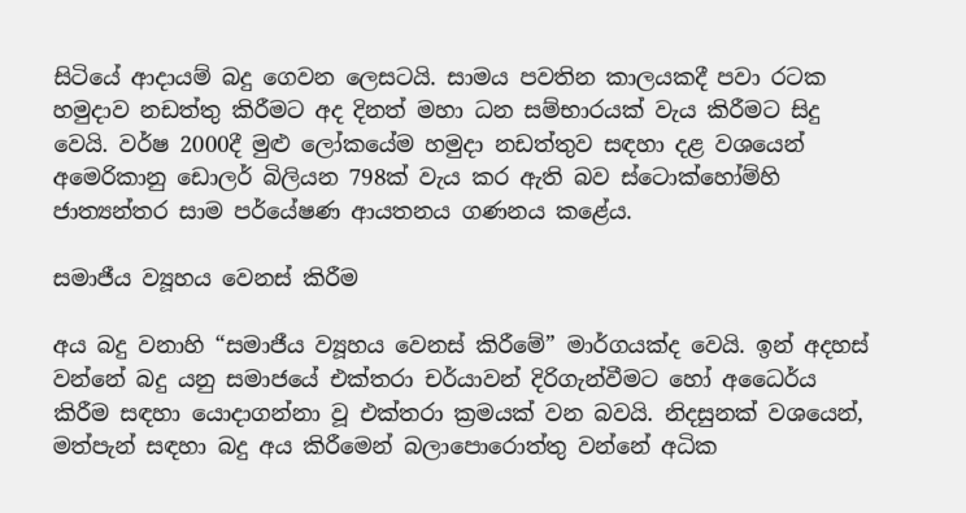සිටියේ ආදායම් බදු ගෙවන ලෙසටයි. සාමය පවතින කාලයකදී පවා රටක හමුදාව නඩත්තු කිරීමට අද දිනත් මහා ධන සම්භාරයක් වැය කිරීමට සිදු වෙයි. වර්ෂ 2000දී මුළු ලෝකයේම හමුදා නඩත්තුව සඳහා දළ වශයෙන් අමෙරිකානු ඩොලර් බිලියන 798ක් වැය කර ඇති බව ස්ටොක්හෝම්හි ජාත්‍යන්තර සාම පර්යේෂණ ආයතනය ගණනය කළේය.

සමාජීය ව්‍යූහය වෙනස් කිරීම

අය බදු වනාහි “සමාජීය ව්‍යූහය වෙනස් කිරීමේ” මාර්ගයක්ද වෙයි. ඉන් අදහස් වන්නේ බදු යනු සමාජයේ එක්තරා චර්යාවන් දිරිගැන්වීමට හෝ අධෛර්ය කිරීම සඳහා යොදාගන්නා වූ එක්තරා ක්‍රමයක් වන බවයි. නිදසුනක් වශයෙන්, මත්පැන් සඳහා බදු අය කිරීමෙන් බලාපොරොත්තු වන්නේ අධික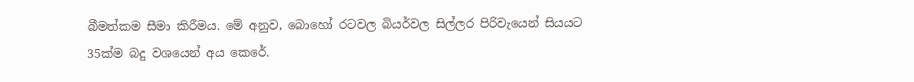බීමත්කම සීමා කිරීමය. මේ අනුව, බොහෝ රටවල බියර්වල සිල්ලර පිරිවැයෙන් සියයට 35ක්ම බදු වශයෙන් අය කෙරේ.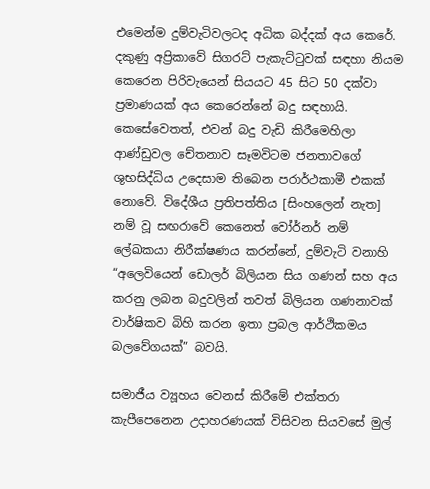එමෙන්ම දුම්වැටිවලටද අධික බද්දක් අය කෙරේ. දකුණු අප්‍රිකාවේ සිගරට් පැකැට්ටුවක් සඳහා නියම කෙරෙන පිරිවැයෙන් සියයට 45 සිට 50 දක්වා ප්‍රමාණයක් අය කෙරෙන්නේ බදු සඳහායි. කෙසේවෙතත්, එවන් බදු වැඩි කිරීමෙහිලා ආණ්ඩුවල චේතනාව සෑමවිටම ජනතාවගේ ශුභසිද්ධිය උදෙසාම තිබෙන පරාර්ථකාමී එකක් නොවේ. විදේශීය ප්‍රතිපත්තිය [සිංහලෙන් නැත] නම් වූ සඟරාවේ කෙනෙත් වෝර්නර් නම් ලේඛකයා නිරීක්ෂණය කරන්නේ, දුම්වැටි වනාහි “අලෙවියෙන් ඩොලර් බිලියන සිය ගණන් සහ අය කරනු ලබන බදුවලින් තවත් බිලියන ගණනාවක් වාර්ෂිකව බිහි කරන ඉතා ප්‍රබල ආර්ථිකමය බලවේගයක්” බවයි.

සමාජීය ව්‍යූහය වෙනස් කිරීමේ එක්තරා කැපීපෙනෙන උදාහරණයක් විසිවන සියවසේ මුල්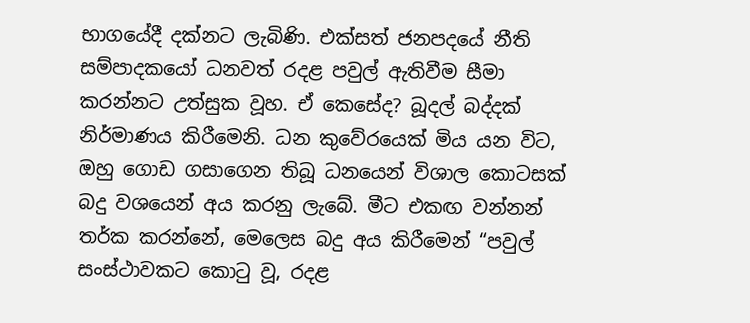භාගයේදී දක්නට ලැබිණි. එක්සත් ජනපදයේ නීති සම්පාදකයෝ ධනවත් රදළ පවුල් ඇතිවීම සීමා කරන්නට උත්සුක වූහ. ඒ කෙසේද? බූදල් බද්දක් නිර්මාණය කිරීමෙනි. ධන කුවේරයෙක් මිය යන විට, ඔහු ගොඩ ගසාගෙන තිබූ ධනයෙන් විශාල කොටසක් බදු වශයෙන් අය කරනු ලැබේ. මීට එකඟ වන්නන් තර්ක කරන්නේ, මෙලෙස බදු අය කිරීමෙන් “පවුල් සංස්ථාවකට කොටු වූ, රදළ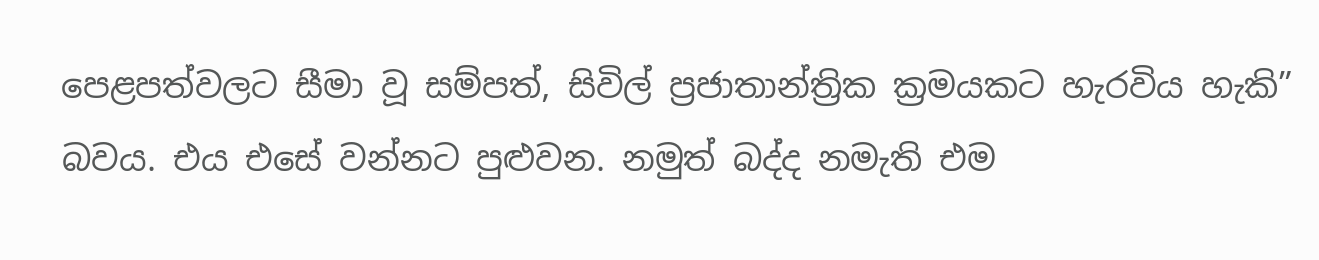පෙළපත්වලට සීමා වූ සම්පත්, සිවිල් ප්‍රජාතාන්ත්‍රික ක්‍රමයකට හැරවිය හැකි” බවය. එය එසේ වන්නට පුළුවන. නමුත් බද්ද නමැති එම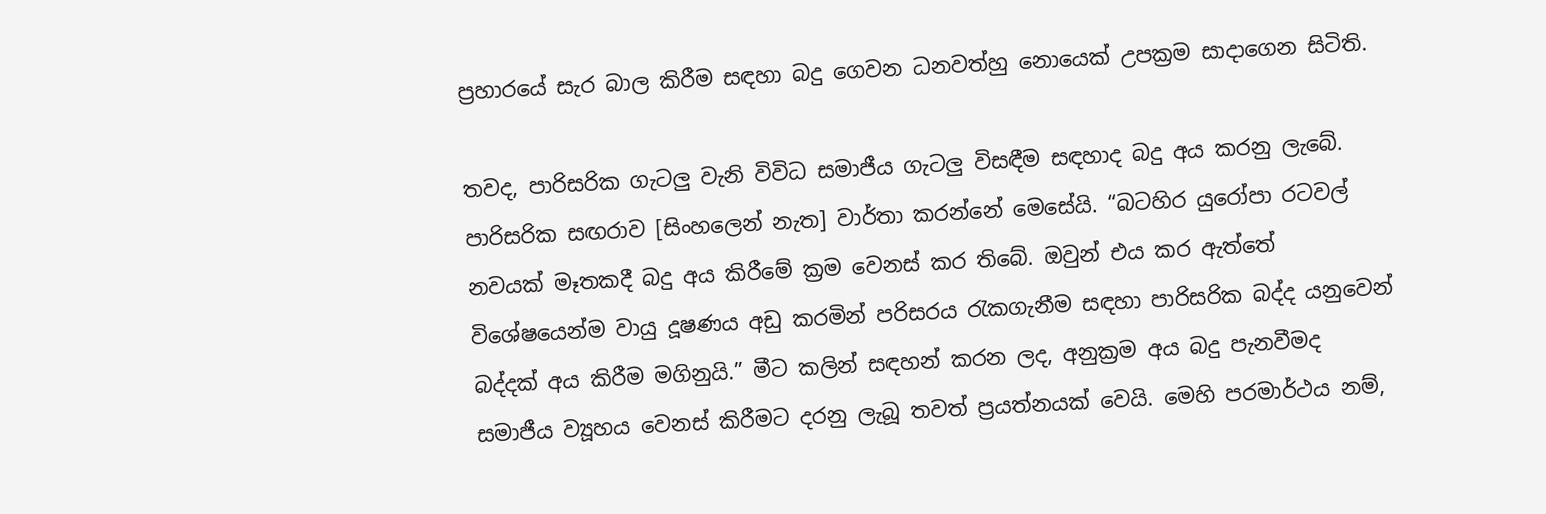ප්‍රහාරයේ සැර බාල කිරීම සඳහා බදු ගෙවන ධනවත්හු නොයෙක් උපක්‍රම සාදාගෙන සිටිති.

තවද, පාරිසරික ගැටලු වැනි විවිධ සමාජීය ගැටලු විසඳීම සඳහාද බදු අය කරනු ලැබේ. පාරිසරික සඟරාව [සිංහලෙන් නැත] වාර්තා කරන්නේ මෙසේයි. “බටහිර යුරෝපා රටවල් නවයක් මෑතකදී බදු අය කිරීමේ ක්‍රම වෙනස් කර තිබේ. ඔවුන් එය කර ඇත්තේ විශේෂයෙන්ම වායු දූෂණය අඩු කරමින් පරිසරය රැකගැනීම සඳහා පාරිසරික බද්ද යනුවෙන් බද්දක් අය කිරීම මගිනුයි.” මීට කලින් සඳහන් කරන ලද, අනුක්‍රම අය බදු පැනවීමද සමාජීය ව්‍යූහය වෙනස් කිරීමට දරනු ලැබූ තවත් ප්‍රයත්නයක් වෙයි. මෙහි පරමාර්ථය නම්,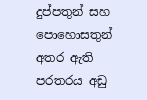දුප්පතුන් සහ පොහොසතුන් අතර ඇති පරතරය අඩු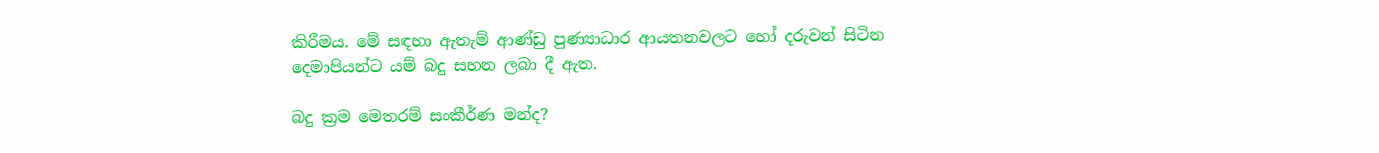කිරීමය. මේ සඳහා ඇතැම් ආණ්ඩු පුණ්‍යාධාර ආයතනවලට හෝ දරුවන් සිටින දෙමාපියන්ට යම් බදු සහන ලබා දී ඇත.

බදු ක්‍රම මෙතරම් සංකීර්ණ මන්ද?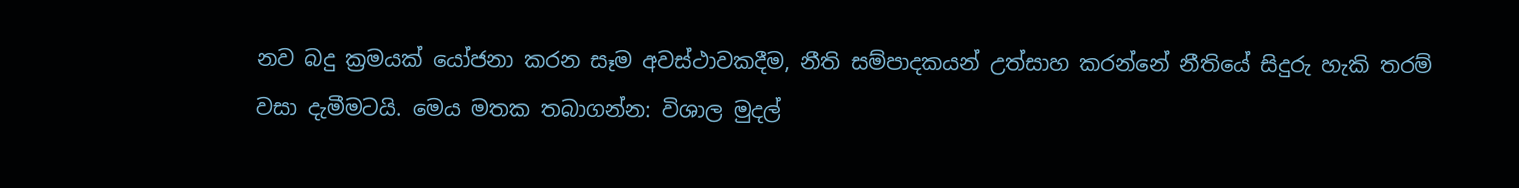නව බදු ක්‍රමයක් යෝජනා කරන සෑම අවස්ථාවකදීම, නීති සම්පාදකයන් උත්සාහ කරන්නේ නීතියේ සිදුරු හැකි තරම් වසා දැමීමටයි. මෙය මතක තබාගන්න: විශාල මුදල්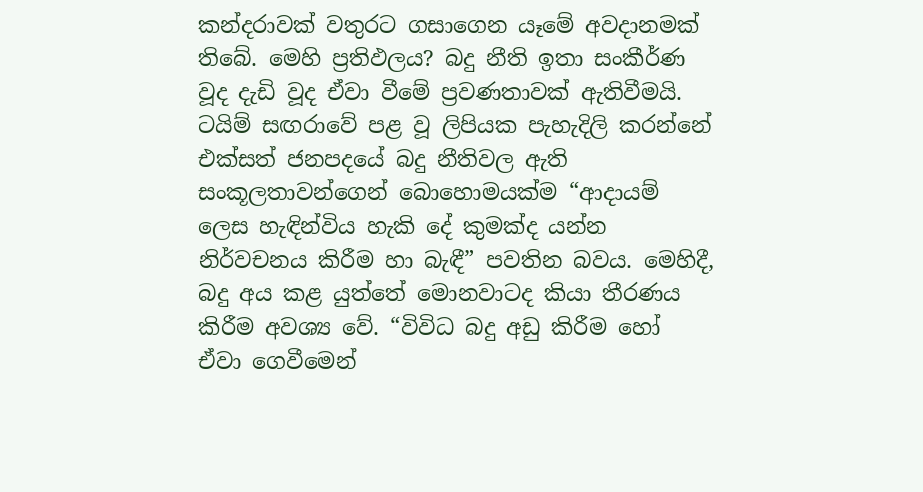කන්දරාවක් වතුරට ගසාගෙන යෑමේ අවදානමක් තිබේ. මෙහි ප්‍රතිඵලය? බදු නීති ඉතා සංකීර්ණ වූද දැඩි වූද ඒවා වීමේ ප්‍රවණතාවක් ඇතිවීමයි. ටයිම් සඟරාවේ පළ වූ ලිපියක පැහැදිලි කරන්නේ එක්සත් ජනපදයේ බදු නීතිවල ඇති සංකූලතාවන්ගෙන් බොහොමයක්ම “ආදායම් ලෙස හැඳින්විය හැකි දේ කුමක්ද යන්න නිර්වචනය කිරීම හා බැඳී” පවතින බවය. මෙහිදී, බදු අය කළ යුත්තේ මොනවාටද කියා තීරණය කිරීම අවශ්‍ය වේ. “විවිධ බදු අඩු කිරීම හෝ ඒවා ගෙවීමෙන්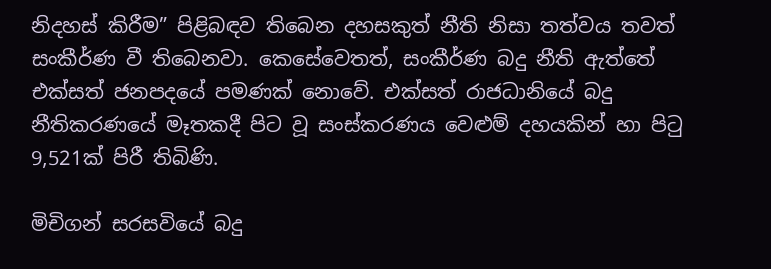නිදහස් කිරීම” පිළිබඳව තිබෙන දහසකුත් නීති නිසා තත්වය තවත් සංකීර්ණ වී තිබෙනවා. කෙසේවෙතත්, සංකීර්ණ බදු නීති ඇත්තේ එක්සත් ජනපදයේ පමණක් නොවේ. එක්සත් රාජධානියේ බදු නීතිකරණයේ මෑතකදී පිට වූ සංස්කරණය වෙළුම් දහයකින් හා පිටු 9,521ක් පිරී තිබිණි.

මිචිගන් සරසවියේ බදු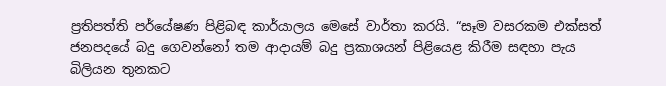ප්‍රතිපත්ති පර්යේෂණ පිළිබඳ කාර්යාලය මෙසේ වාර්තා කරයි. “සෑම වසරකම එක්සත් ජනපදයේ බදු ගෙවන්නෝ තම ආදායම් බදු ප්‍රකාශයන් පිළියෙළ කිරීම සඳහා පැය බිලියන තුනකට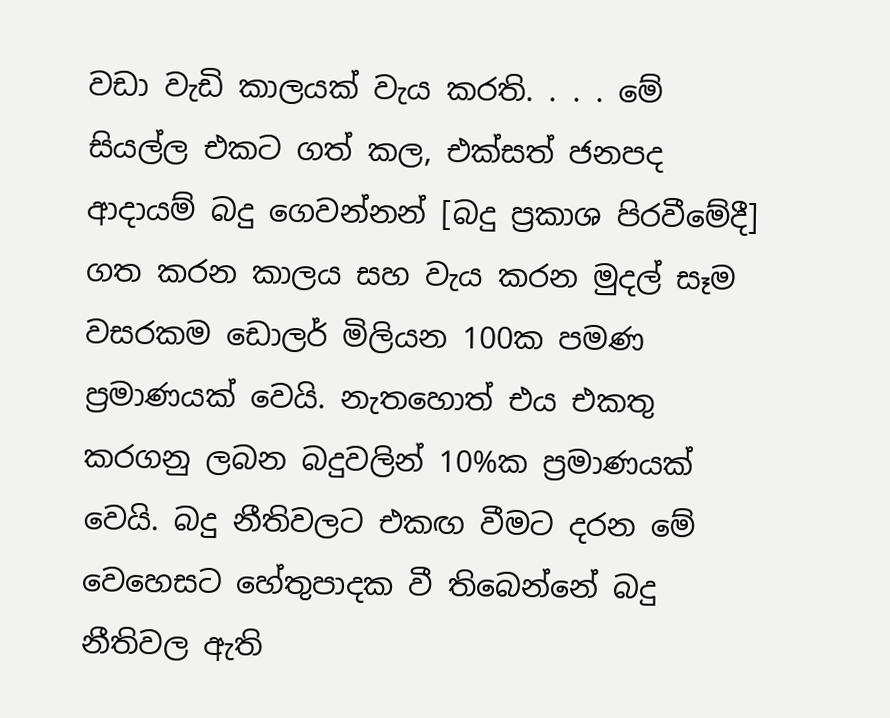වඩා වැඩි කාලයක් වැය කරති. . . . මේ සියල්ල එකට ගත් කල, එක්සත් ජනපද ආදායම් බදු ගෙවන්නන් [බදු ප්‍රකාශ පිරවීමේදී] ගත කරන කාලය සහ වැය කරන මුදල් සෑම වසරකම ඩොලර් මිලියන 100ක පමණ ප්‍රමාණයක් වෙයි. නැතහොත් එය එකතු කරගනු ලබන බදුවලින් 10%ක ප්‍රමාණයක් වෙයි. බදු නීතිවලට එකඟ වීමට දරන මේ වෙහෙසට හේතුපාදක වී තිබෙන්නේ බදු නීතිවල ඇති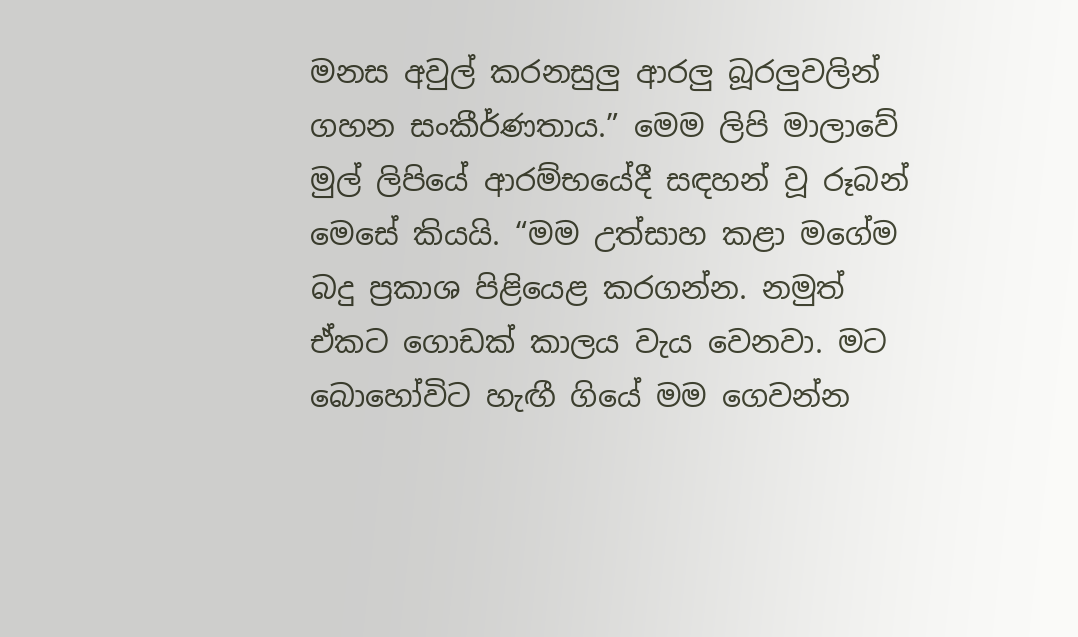මනස අවුල් කරනසුලු ආරලු බූරලුවලින් ගහන සංකීර්ණතාය.” මෙම ලිපි මාලාවේ මුල් ලිපියේ ආරම්භයේදී සඳහන් වූ රූබන් මෙසේ කියයි. “මම උත්සාහ කළා මගේම බදු ප්‍රකාශ පිළියෙළ කරගන්න. නමුත් ඒකට ගොඩක් කාලය වැය වෙනවා. මට බොහෝවිට හැඟී ගියේ මම ගෙවන්න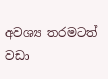අවශ්‍ය තරමටත් වඩා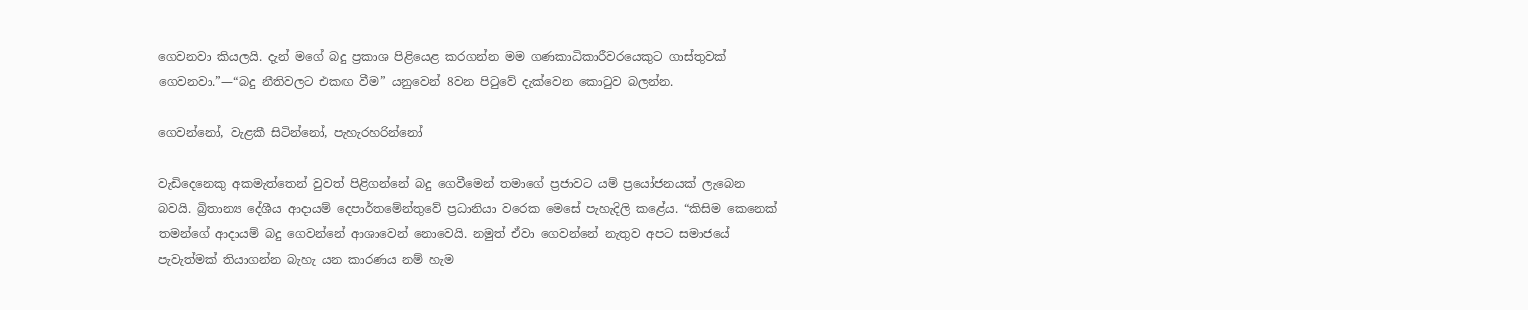ගෙවනවා කියලයි. දැන් මගේ බදු ප්‍රකාශ පිළියෙළ කරගන්න මම ගණකාධිකාරීවරයෙකුට ගාස්තුවක් ගෙවනවා.”—“බදු නීතිවලට එකඟ වීම” යනුවෙන් 8වන පිටුවේ දැක්වෙන කොටුව බලන්න.

ගෙවන්නෝ, වැළකී සිටින්නෝ, පැහැරහරින්නෝ

වැඩිදෙනෙකු අකමැත්තෙන් වුවත් පිළිගන්නේ බදු ගෙවීමෙන් තමාගේ ප්‍රජාවට යම් ප්‍රයෝජනයක් ලැබෙන බවයි. බ්‍රිතාන්‍ය දේශීය ආදායම් දෙපාර්තමේන්තුවේ ප්‍රධානියා වරෙක මෙසේ පැහැදිලි කළේය. “කිසිම කෙනෙක් තමන්ගේ ආදායම් බදු ගෙවන්නේ ආශාවෙන් නොවෙයි. නමුත් ඒවා ගෙවන්නේ නැතුව අපට සමාජයේ පැවැත්මක් තියාගන්න බැහැ යන කාරණය නම් හැම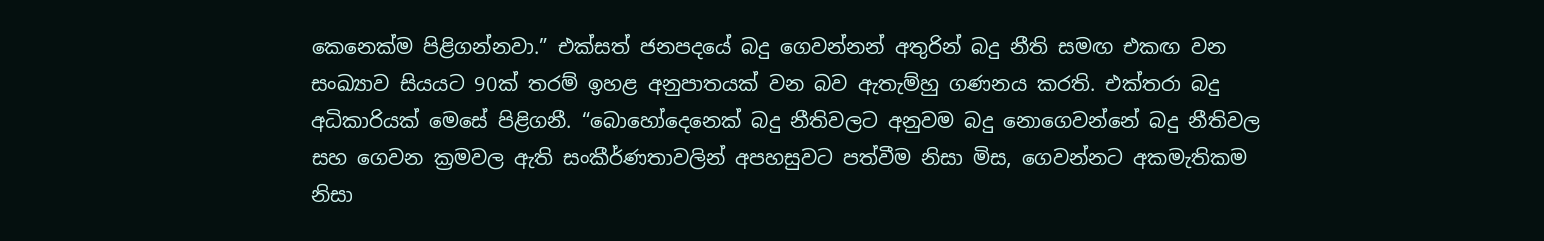කෙනෙක්ම පිළිගන්නවා.” එක්සත් ජනපදයේ බදු ගෙවන්නන් අතුරින් බදු නීති සමඟ එකඟ වන සංඛ්‍යාව සියයට 90ක් තරම් ඉහළ අනුපාතයක් වන බව ඇතැම්හු ගණනය කරති. එක්තරා බදු අධිකාරියක් මෙසේ පිළිගනී. “බොහෝදෙනෙක් බදු නීතිවලට අනුවම බදු නොගෙවන්නේ බදු නීතිවල සහ ගෙවන ක්‍රමවල ඇති සංකීර්ණතාවලින් අපහසුවට පත්වීම නිසා මිස, ගෙවන්නට අකමැතිකම නිසා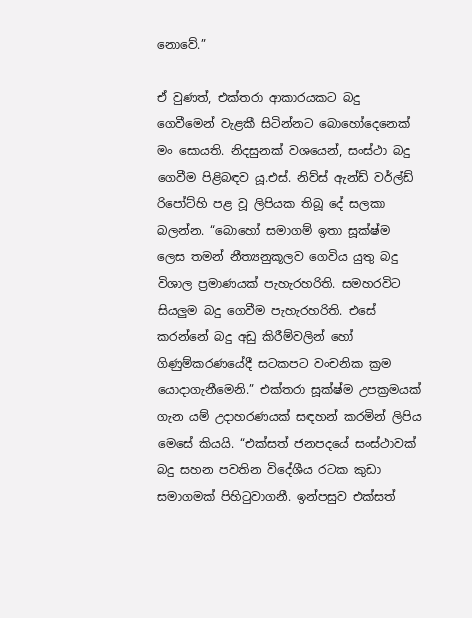නොවේ.”

ඒ වුණත්, එක්තරා ආකාරයකට බදු ගෙවීමෙන් වැළකී සිටින්නට බොහෝදෙනෙක් මං සොයති. නිදසුනක් වශයෙන්, සංස්ථා බදු ගෙවීම පිළිබඳව යූ.එස්. නිව්ස් ඇන්ඩ් වර්ල්ඩ් රිපෝට්හි පළ වූ ලිපියක තිබූ දේ සලකා බලන්න. “බොහෝ සමාගම් ඉතා සූක්ෂ්ම ලෙස තමන් නීත්‍යනුකූලව ගෙවිය යුතු බදු විශාල ප්‍රමාණයක් පැහැරහරිති. සමහරවිට සියලුම බදු ගෙවීම පැහැරහරිති. එසේ කරන්නේ බදු අඩු කිරීම්වලින් හෝ ගිණුම්කරණයේදී සටකපට වංචනික ක්‍රම යොදාගැනීමෙනි.” එක්තරා සූක්ෂ්ම උපක්‍රමයක් ගැන යම් උදාහරණයක් සඳහන් කරමින් ලිපිය මෙසේ කියයි. “එක්සත් ජනපදයේ සංස්ථාවක් බදු සහන පවතින විදේශීය රටක කුඩා සමාගමක් පිහිටුවාගනී. ඉන්පසුව එක්සත්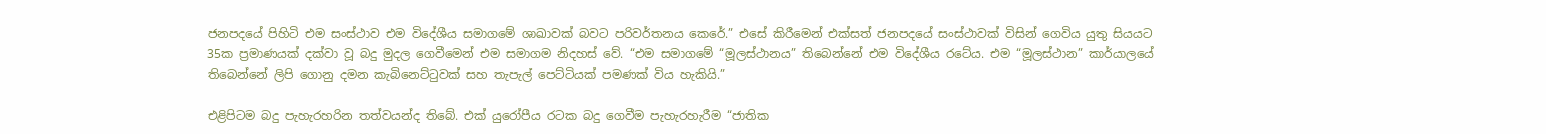ජනපදයේ පිහිටි එම සංස්ථාව එම විදේශීය සමාගමේ ශාඛාවක් බවට පරිවර්තනය කෙරේ.” එසේ කිරීමෙන් එක්සත් ජනපදයේ සංස්ථාවක් විසින් ගෙවිය යුතු සියයට 35ක ප්‍රමාණයක් දක්වා වූ බදු මුදල ගෙවීමෙන් එම සමාගම නිදහස් වේ. “එම සමාගමේ “මූලස්ථානය” තිබෙන්නේ එම විදේශීය රටේය. එම “මූලස්ථාන” කාර්යාලයේ තිබෙන්නේ ලිපි ගොනු දමන කැබිනෙට්ටුවක් සහ තැපැල් පෙට්ටියක් පමණක් විය හැකියි.”

එළිපිටම බදු පැහැරහරින තත්වයන්ද තිබේ. එක් යුරෝපීය රටක බදු ගෙවීම පැහැරහැරීම “ජාතික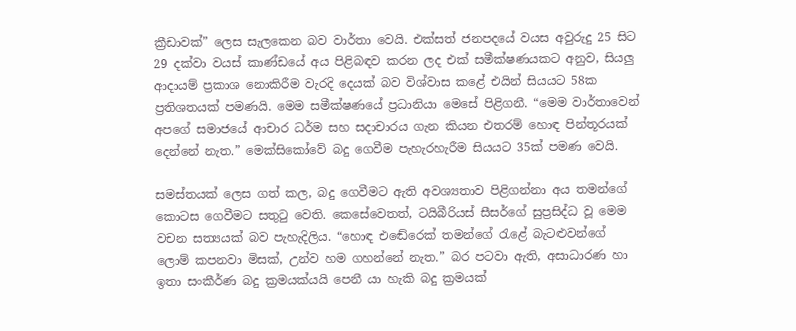ක්‍රීඩාවක්” ලෙස සැලකෙන බව වාර්තා වෙයි. එක්සත් ජනපදයේ වයස අවුරුදු 25 සිට 29 දක්වා වයස් කාණ්ඩයේ අය පිළිබඳව කරන ලද එක් සමීක්ෂණයකට අනුව, සියලු ආදායම් ප්‍රකාශ නොකිරීම වැරදි දෙයක් බව විශ්වාස කළේ එයින් සියයට 58ක ප්‍රතිශතයක් පමණයි. මෙම සමීක්ෂණයේ ප්‍රධානියා මෙසේ පිළිගනී. “මෙම වාර්තාවෙන් අපගේ සමාජයේ ආචාර ධර්ම සහ සදාචාරය ගැන කියන එතරම් හොඳ පින්තූරයක් දෙන්නේ නැත.” මෙක්සිකෝවේ බදු ගෙවීම පැහැරහැරීම සියයට 35ක් පමණ වෙයි.

සමස්තයක් ලෙස ගත් කල, බදු ගෙවීමට ඇති අවශ්‍යතාව පිළිගන්නා අය තමන්ගේ කොටස ගෙවීමට සතුටු වෙති. කෙසේවෙතත්, ටයිබීරියස් සීසර්ගේ සුප්‍රසිද්ධ වූ මෙම වචන සත්‍යයක් බව පැහැදිලිය. “හොඳ එඬේරෙක් තමන්ගේ රැළේ බැටළුවන්ගේ ලොම් කපනවා මිසක්, උන්ව හම ගහන්නේ නැත.” බර පටවා ඇති, අසාධාරණ හා ඉතා සංකීර්ණ බදු ක්‍රමයක්යයි පෙනී යා හැකි බදු ක්‍රමයක්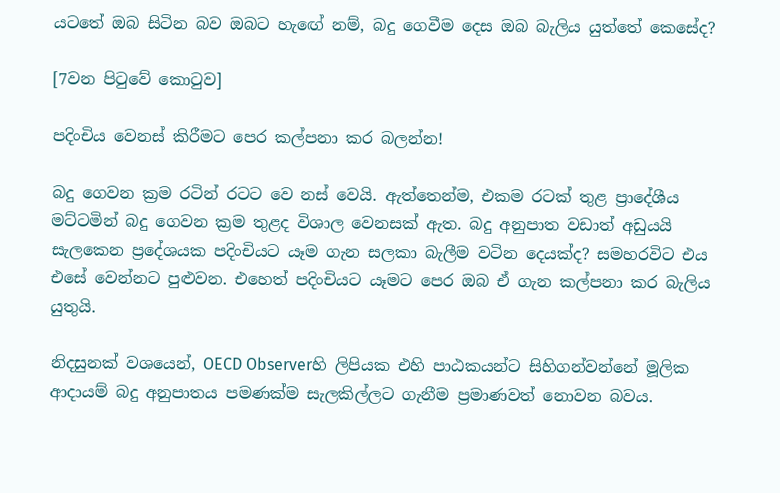යටතේ ඔබ සිටින බව ඔබට හැඟේ නම්, බදු ගෙවීම දෙස ඔබ බැලිය යුත්තේ කෙසේද?

[7වන පිටුවේ කොටුව]

පදිංචිය වෙනස් කිරීමට පෙර කල්පනා කර බලන්න!

බදු ගෙවන ක්‍රම රටින් රටට වෙ නස් වෙයි. ඇත්තෙන්ම, එකම රටක් තුළ ප්‍රාදේශීය මට්ටමින් බදු ගෙවන ක්‍රම තුළද විශාල වෙනසක් ඇත. බදු අනුපාත වඩාත් අඩුයයි සැලකෙන ප්‍රදේශයක පදිංචියට යෑම ගැන සලකා බැලීම වටින දෙයක්ද? සමහරවිට එය එසේ වෙන්නට පුළුවන. එහෙත් පදිංචියට යෑමට පෙර ඔබ ඒ ගැන කල්පනා කර බැලිය යුතුයි.

නිදසුනක් වශයෙන්, OECD Observerහි ලිපියක එහි පාඨකයන්ට සිහිගන්වන්නේ මූලික ආදායම් බදු අනුපාතය පමණක්ම සැලකිල්ලට ගැනීම ප්‍රමාණවත් නොවන බවය.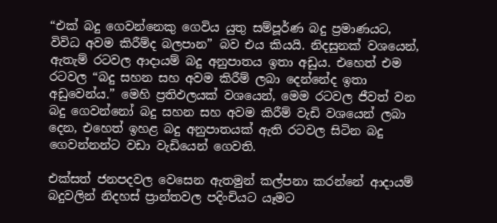“එක් බදු ගෙවන්නෙකු ගෙවිය යුතු සම්පූර්ණ බදු ප්‍රමාණයට, විවිධ අවම කිරීම්ද බලපාන” බව එය කියයි. නිදසුනක් වශයෙන්, ඇතැම් රටවල ආදායම් බදු අනුපාතය ඉතා අඩුය. එහෙත් එම රටවල “බදු සහන සහ අවම කිරීම් ලබා දෙන්නේද ඉතා අඩුවෙන්ය.” මෙහි ප්‍රතිඵලයක් වශයෙන්, මෙම රටවල ජීවත් වන බදු ගෙවන්නෝ බදු සහන සහ අවම කිරීම් වැඩි වශයෙන් ලබා දෙන, එහෙත් ඉහළ බදු අනුපාතයක් ඇති රටවල සිටින බදු ගෙවන්නන්ට වඩා වැඩියෙන් ගෙවති.

එක්සත් ජනපදවල වෙසෙන ඇතමුන් කල්පනා කරන්නේ ආදායම් බදුවලින් නිදහස් ප්‍රාන්තවල පදිංචියට යෑමට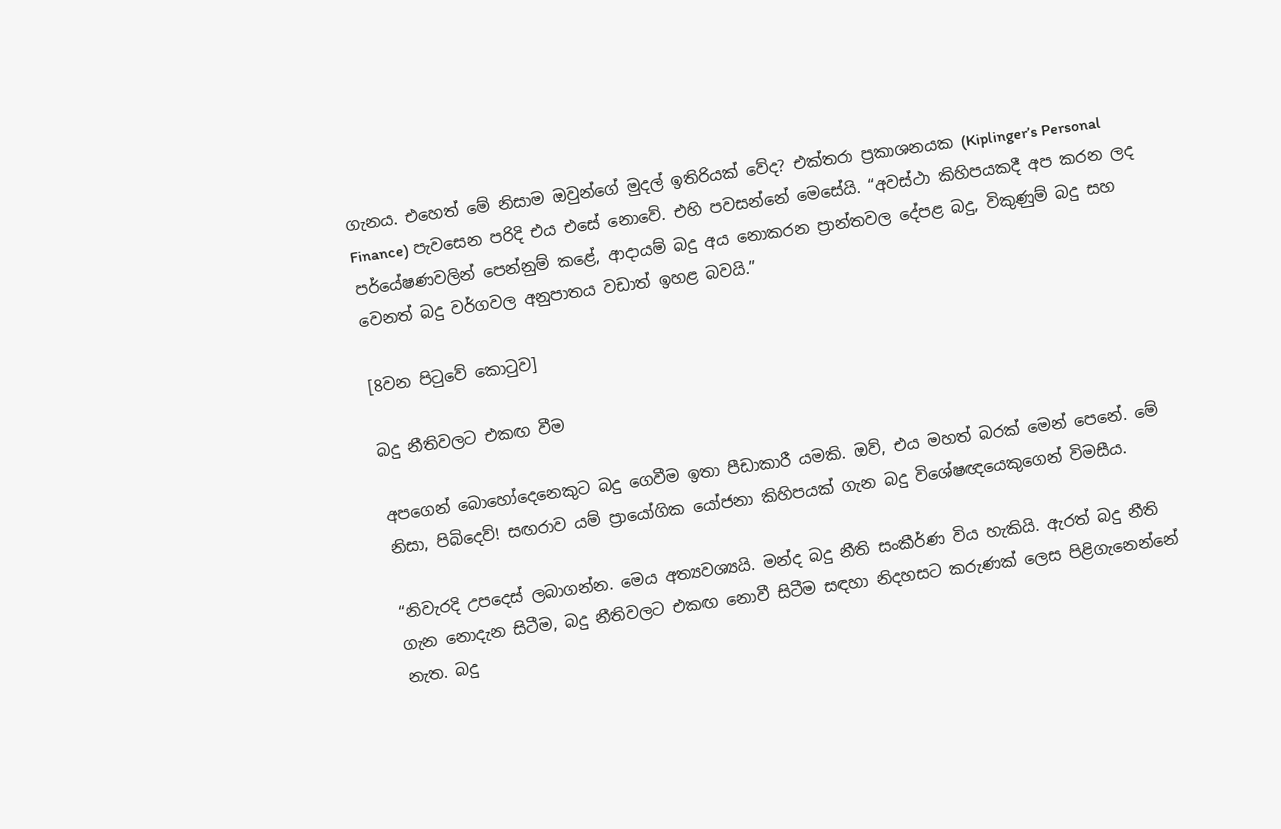ගැනය. එහෙත් මේ නිසාම ඔවුන්ගේ මුදල් ඉතිරියක් වේද? එක්තරා ප්‍රකාශනයක (Kiplinger’s Personal Finance) පැවසෙන පරිදි එය එසේ නොවේ. එහි පවසන්නේ මෙසේයි. “අවස්ථා කිහිපයකදී අප කරන ලද පර්යේෂණවලින් පෙන්නුම් කළේ, ආදායම් බදු අය නොකරන ප්‍රාන්තවල දේපළ බදු, විකුණුම් බදු සහ වෙනත් බදු වර්ගවල අනුපාතය වඩාත් ඉහළ බවයි.”

[8වන පිටුවේ කොටුව]

බදු නීතිවලට එකඟ වීම

අපගෙන් බොහෝදෙනෙකුට බදු ගෙවීම ඉතා පීඩාකාරී යමකි. ඔව්, එය මහත් බරක් මෙන් පෙනේ. මේ නිසා, පිබිදෙව්! සඟරාව යම් ප්‍රායෝගික යෝජනා කිහිපයක් ගැන බදු විශේෂඥයෙකුගෙන් විමසීය.

“නිවැරදි උපදෙස් ලබාගන්න. මෙය අත්‍යවශ්‍යයි. මන්ද බදු නීති සංකීර්ණ විය හැකියි. ඇරත් බදු නීති ගැන නොදැන සිටීම, බදු නීතිවලට එකඟ නොවී සිටීම සඳහා නිදහසට කරුණක් ලෙස පිළිගැනෙන්නේ නැත. බදු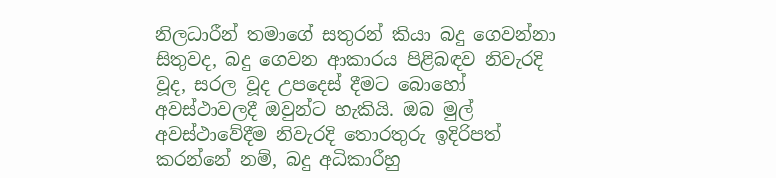නිලධාරීන් තමාගේ සතුරන් කියා බදු ගෙවන්නා සිතුවද, බදු ගෙවන ආකාරය පිළිබඳව නිවැරදි වූද, සරල වූද උපදෙස් දීමට බොහෝ අවස්ථාවලදී ඔවුන්ට හැකියි. ඔබ මුල් අවස්ථාවේදීම නිවැරදි තොරතුරු ඉදිරිපත් කරන්නේ නම්, බදු අධිකාරීහු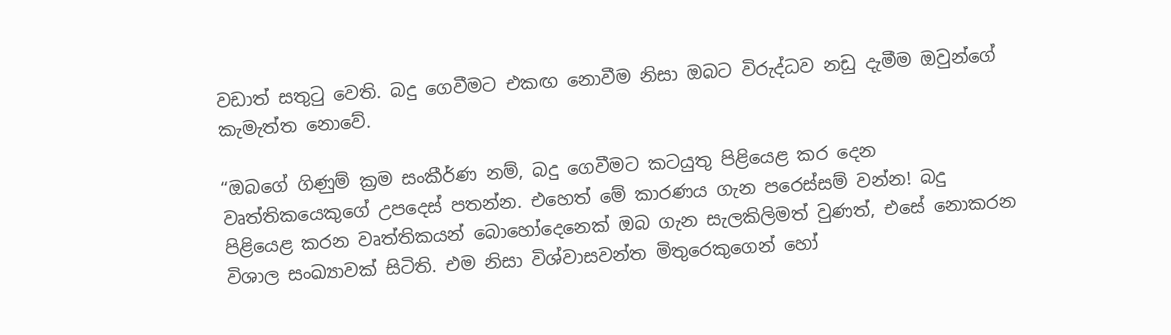වඩාත් සතුටු වෙති. බදු ගෙවීමට එකඟ නොවීම නිසා ඔබට විරුද්ධව නඩු දැමීම ඔවුන්ගේ කැමැත්ත නොවේ.

“ඔබගේ ගිණුම් ක්‍රම සංකීර්ණ නම්, බදු ගෙවීමට කටයුතු පිළියෙළ කර දෙන වෘත්තිකයෙකුගේ උපදෙස් පතන්න. එහෙත් මේ කාරණය ගැන පරෙස්සම් වන්න! බදු පිළියෙළ කරන වෘත්තිකයන් බොහෝදෙනෙක් ඔබ ගැන සැලකිලිමත් වුණත්, එසේ නොකරන විශාල සංඛ්‍යාවක් සිටිති. එම නිසා විශ්වාසවන්ත මිතුරෙකුගෙන් හෝ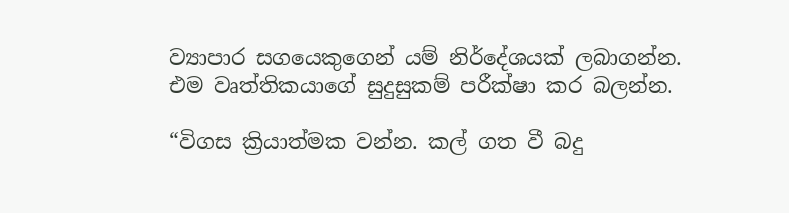ව්‍යාපාර සගයෙකුගෙන් යම් නිර්දේශයක් ලබාගන්න. එම වෘත්තිකයාගේ සුදුසුකම් පරීක්ෂා කර බලන්න.

“විගස ක්‍රියාත්මක වන්න. කල් ගත වී බදු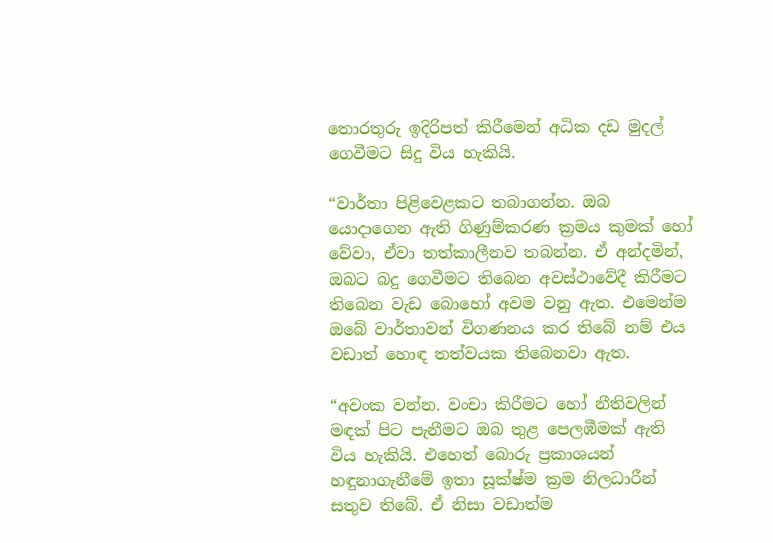තොරතුරු ඉදිරිපත් කිරීමෙන් අධික දඩ මුදල් ගෙවීමට සිදු විය හැකියි.

“වාර්තා පිළිවෙළකට තබාගන්න. ඔබ යොදාගෙන ඇති ගිණුම්කරණ ක්‍රමය කුමක් හෝ වේවා, ඒවා තත්කාලීනව තබන්න. ඒ අන්දමින්, ඔබට බදු ගෙවීමට තිබෙන අවස්ථාවේදී කිරීමට තිබෙන වැඩ බොහෝ අවම වනු ඇත. එමෙන්ම ඔබේ වාර්තාවන් විගණනය කර තිබේ නම් එය වඩාත් හොඳ තත්වයක තිබෙනවා ඇත.

“අවංක වන්න. වංචා කිරීමට හෝ නීතිවලින් මඳක් පිට පැනීමට ඔබ තුළ පෙලඹීමක් ඇති විය හැකියි. එහෙත් බොරු ප්‍රකාශයන් හඳුනාගැනීමේ ඉතා සූක්ෂ්ම ක්‍රම නිලධාරීන් සතුව තිබේ. ඒ නිසා වඩාත්ම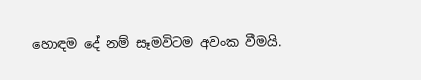හොඳම දේ නම් සෑමවිටම අවංක වීමයි.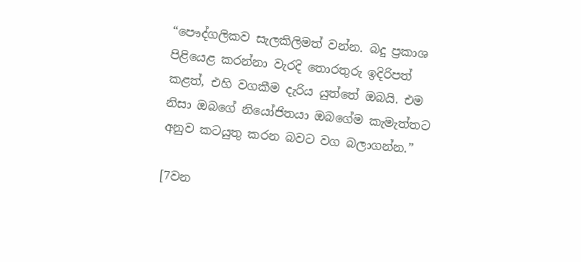“පෞද්ගලිකව සැලකිලිමත් වන්න. බදු ප්‍රකාශ පිළියෙළ කරන්නා වැරදි තොරතුරු ඉදිරිපත් කළත්, එහි වගකීම දැරිය යුත්තේ ඔබයි. එම නිසා ඔබගේ නියෝජිතයා ඔබගේම කැමැත්තට අනුව කටයුතු කරන බවට වග බලාගන්න.”

[7වන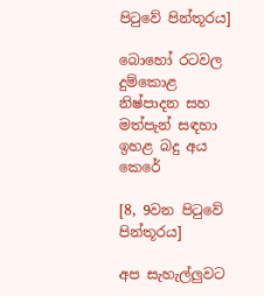පිටුවේ පින්තූරය]

බොහෝ රටවල දුම්කොළ නිෂ්පාදන සහ මත්පැන් සඳහා ඉහළ බදු අය කෙරේ

[8, 9වන පිටුවේ පින්තූරය]

අප සැහැල්ලුවට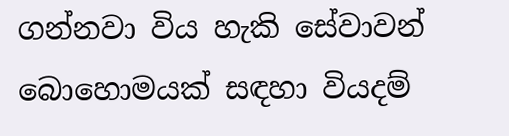ගන්නවා විය හැකි සේවාවන් බොහොමයක් සඳහා වියදම්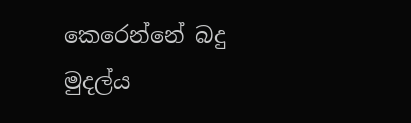කෙරෙන්නේ බදු මුදල්ය